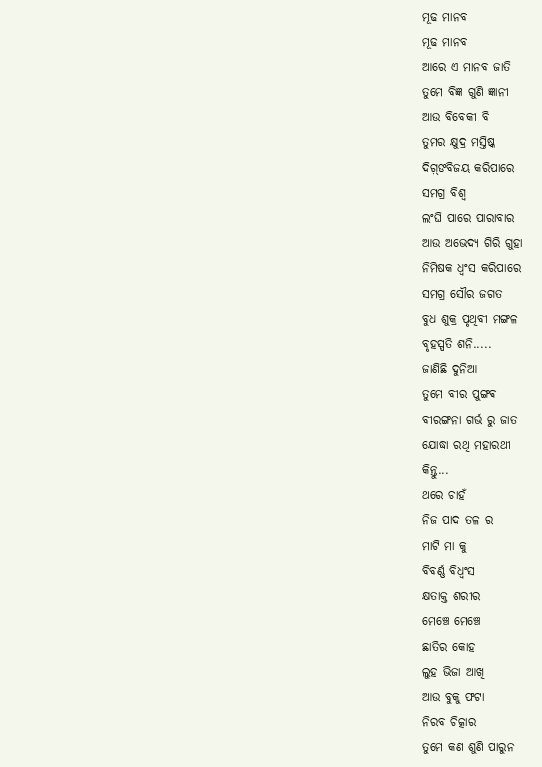ମୂଢ ମାନବ
ମୂଢ ମାନବ
ଆରେ ଏ ମାନବ ଜାତି
ତୁମେ ବିଜ୍ଞ ଗୁଣି ଜ୍ଞାନୀ
ଆଉ ବିବେକୀ ବି
ତୁମର କ୍ଷୁଦ୍ର ମସ୍ତିଷ୍କ
ଦିଗ଼୍ଙବିଜୟ କରିପାରେ
ସମଗ୍ର ବିଶ୍ଵ
ଲଂଘି ପାରେ ପାରାବାର
ଆଉ ଅଭେଦ୍ୟ ଗିରି ଗୁହା
ନିମିଷକ ଧ୍ଵଂସ କରିପାରେ
ସମଗ୍ର ସୌର ଜଗତ
ବୁଧ ଶୁକ୍ର ପୃଥିବୀ ମଙ୍ଗଳ
ବୃହସ୍ପତି ଶନି.....
ଜାଣିଛି ଦୁନିଆ
ତୁମେ ବୀର ପୁଙ୍ଗଵ
ବୀରଙ୍ଗନା ଗର୍ଭ ରୁ ଜାତ
ଯୋଦ୍ଧା ରଥି ମହାରଥୀ
କିନ୍ତୁ...
ଥରେ ଚାହଁ
ନିଜ ପାଦ ତଳ ର
ମାଟି ମା କୁ
ବିବର୍ଣ୍ଣ ବିଧ୍ୱଂସ
କ୍ଷତାକ୍ତ ଶରୀର
ମେଞ୍ଚେ ମେଞ୍ଚେ
ଛାତିର କୋହ
ଲୁହ ଭିଜା ଆଖି
ଆଉ ବୁକୁ ଫଟା
ନିରବ ଚିତ୍କାର
ତୁମେ କଣ ଶୁଣି ପାରୁନ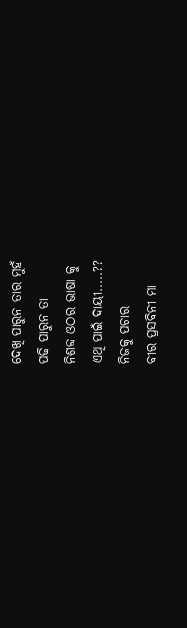ଦେଖି ପାରୁନ ତାର ମୁହଁ
ପଢି ପାରୁନ ତା
ନିଶବ୍ଦ ଓଠର ଭାଷା କୁ
ଏଥି ପାଇଁ ଦାୟୀ.....??
ନିଜକୁ ପଚାର
ବୀର ପ୍ରସବିନୀ ମା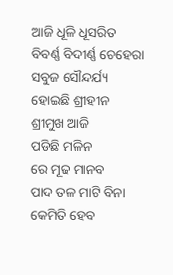ଆଜି ଧୂଳି ଧୂସରିତ
ବିବର୍ଣ୍ଣ ବିଦୀର୍ଣ୍ଣ ଚେହେରା
ସବୁଜ ସୌନ୍ଦର୍ଯ୍ୟ
ହୋଇଛି ଶ୍ରୀହୀନ
ଶ୍ରୀମୁଖ ଆଜି
ପଡିଛି ମଳିନ
ରେ ମୂଢ ମାନବ
ପାଦ ତଳ ମାଟି ବିନା
କେମିତି ହେବ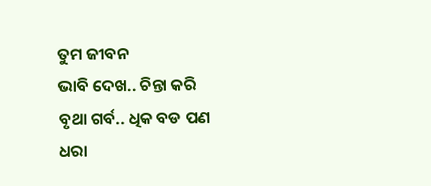ତୁମ ଜୀବନ
ଭାବି ଦେଖ.. ଚିନ୍ତା କରି
ବୃଥା ଗର୍ବ.. ଧିକ ବଡ ପଣ
ଧରା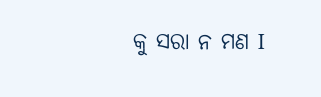କୁ ସରା ନ ମଣ I